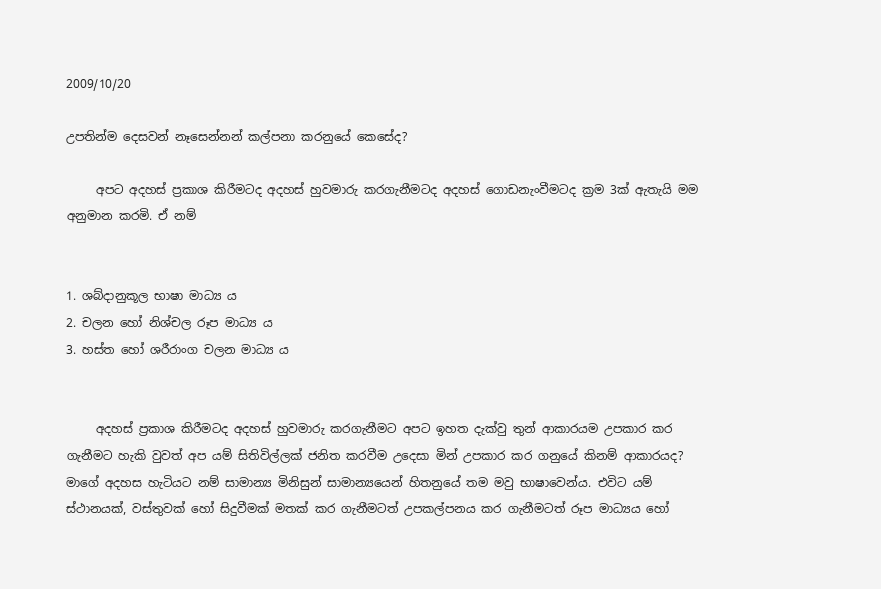2009/10/20

උපතින්ම දෙසවන් නෑසෙන්නන් කල්පනා කරනුයේ කෙසේද?

     අපට අදහස් ප්‍රකාශ කිරීමටද අදහස් හුවමාරු කරගැනීමටද අදහස් ගොඩනැංවීමටද ක්‍රම 3ක් ඇතැයි මම අනුමාන කරමි. ඒ නම්


1. ශබ්දානුකූල භාෂා මාධ්‍ය ය
2. චලන හෝ නිශ්චල රූප මාධ්‍ය ය
3. හස්ත හෝ ශරීරාංග චලන මාධ්‍ය ය


     අදහස් ප්‍රකාශ කිරීමටද අදහස් හුවමාරු කරගැනීමට අපට ඉහත දැක්වු තුන් ආකාරයම උපකාර කර ගැනීමට හැකි වුවත් අප යම් සිතිවිල්ලක් ජනිත කරවීම උදෙසා මින් උපකාර කර ගනුයේ කිනම් ආකාරයද? මාගේ අදහස හැටියට නම් සාමාන්‍ය මිනිසුන් සාමාන්‍යයෙන් හිතනුයේ තම මවු භාෂාවෙන්ය. එවිට යම් ස්ථානයක්, වස්තුවක් හෝ සිදුවීමක් මතක් කර ගැනීමටත් උපකල්පනය කර ගැනීමටත් රූප මාධ්‍යය හෝ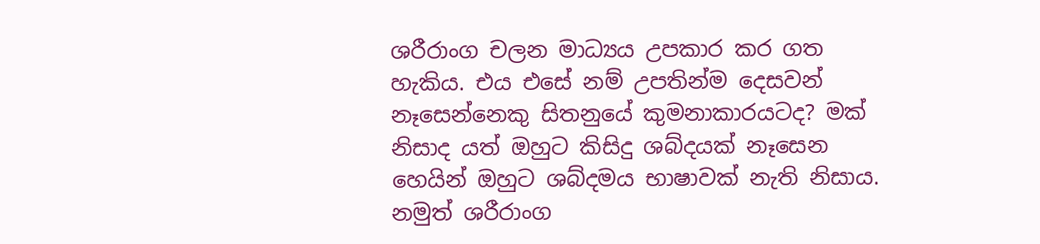ශරීරාංග චලන මාධ්‍යය උපකාර කර ගත හැකිය. එය එසේ නම් උපතින්ම දෙසවන් නෑසෙන්නෙකු සිතනුයේ කුමනාකාරයටද? මක් නිසාද යත් ඔහුට කිසිදු ශබ්දයක් නෑසෙන හෙයින් ඔහුට ශබ්දමය භාෂාවක් නැති නිසාය. නමුත් ශරීරාංග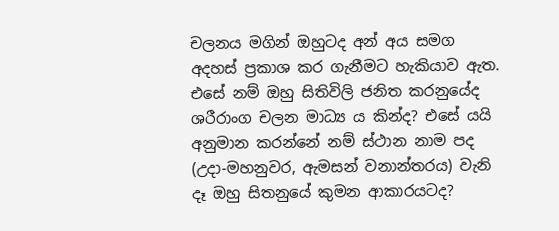චලනය මගින් ඔහුටද අන් අය සමග අදහස් ප්‍රකාශ කර ගැනීමට හැකියාව ඇත. එසේ නම් ඔහු සිතිවිලි ජනිත කරනුයේද ශරීරාංග චලන මාධ්‍ය ය කින්ද? එසේ යයි අනුමාන කරන්නේ නම් ස්ථාන නාම පද (උදා-මහනුවර, ඇමසන් වනාන්තරය) වැනි දෑ ඔහු සිතනුයේ කුමන ආකාරයටද?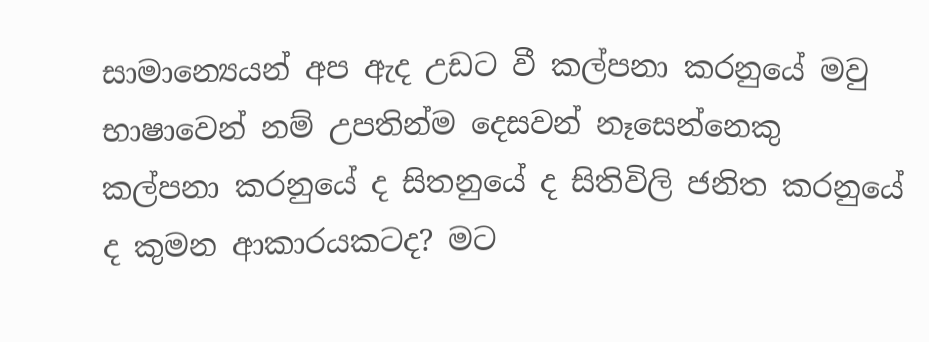සාමාන්‍යෙයන් අප ඇද උඩට වී කල්පනා කරනුයේ මවු භාෂාවෙන් නම් උපතින්ම දෙසවන් නෑසෙන්නෙකු කල්පනා කරනුයේ ද සිතනුයේ ද සිතිවිලි ජනිත කරනුයේ ද කුමන ආකාරයකටද? මට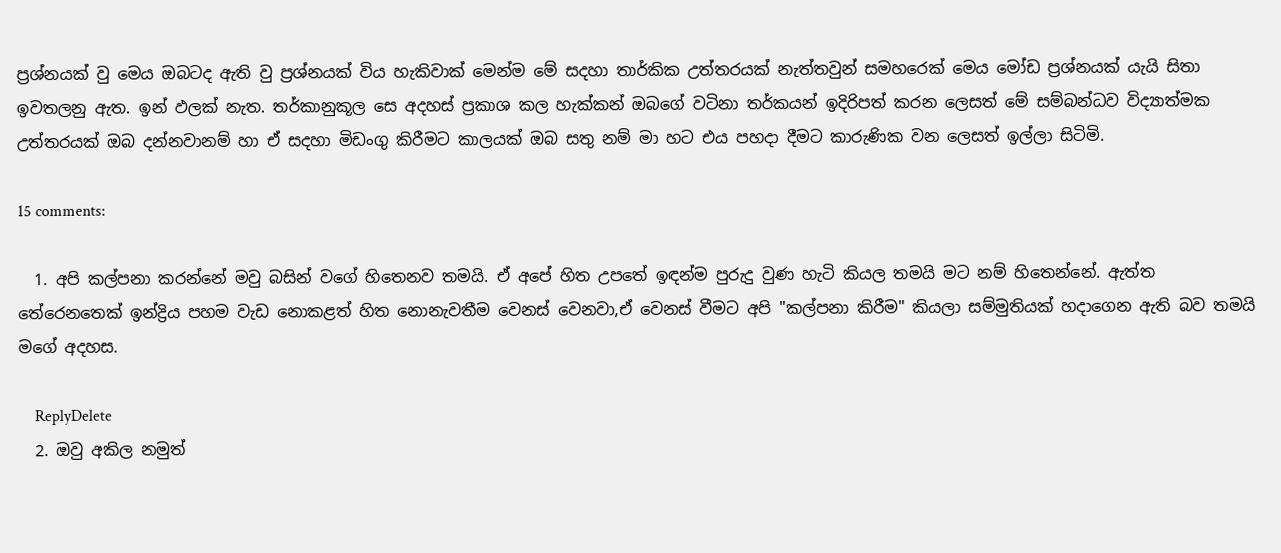ප්‍රශ්නයක් වු මෙය ඔබටද ඇති වු ප්‍රශ්නයක් විය හැකිවාක් මෙන්ම මේ සදහා තාර්කික උත්තරයක් නැත්තවුන් සමහරෙක් මෙය මෝඩ ප්‍රශ්නයක් යැයි සිතා ඉවතලනු ඇත. ඉන් ඵලක් නැත. තර්කා‍නුකූල සෙ අදහස් ප්‍රකාශ කල හැක්කන් ඔබගේ වටිනා තර්කයන් ඉදිරිපත් කරන ලෙසත් මේ සම්බන්ධව විද්‍යාත්මක උත්තරයක් ඔබ දන්නවානම් හා ඒ සදහා මිඩංගු කිරීමට කාලයක් ඔබ සතු නම් මා හට එය පහදා දීමට කාරුණික වන ලෙසත් ඉල්ලා සිටිමි.

15 comments:

  1. අපි කල්පනා කරන්නේ මවු බසින් වගේ හිතෙනව තමයි. ඒ අපේ හිත උපතේ ඉඳන්ම පුරුදු වුණ හැටි කියල තමයි මට නම් හිතෙන්නේ. ඇත්ත තේරෙනතෙක් ඉන්ද්‍රිය පහම වැඩ නොකළත් හිත නොනැවතීම වෙනස් වෙනවා,ඒ වෙනස් වීමට අපි "කල්පනා කිරීම" කියලා සම්මුතියක් හදාගෙන ඇති බව තමයි මගේ අදහස.

    ReplyDelete
  2. ඔවු අකිල නමුත්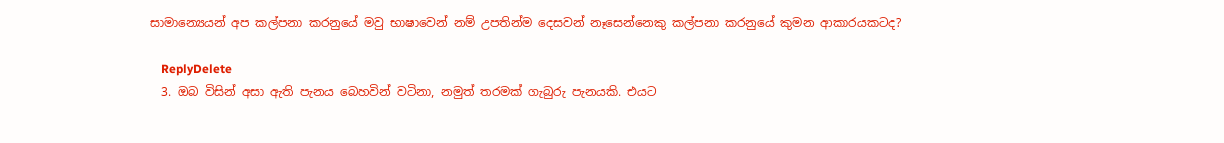සාමාන්‍යෙයන් අප කල්පනා කරනුයේ මවු භාෂාවෙන් නම් උපතින්ම දෙසවන් නෑසෙන්නෙකු කල්පනා කරනුයේ කුමන ආකාරයකටද?

    ReplyDelete
  3. ඔබ විසින් අසා ඇති පැනය බෙහවින් වටිනා, නමුත් තරමක් ගැබුරු පැනයකි. එයට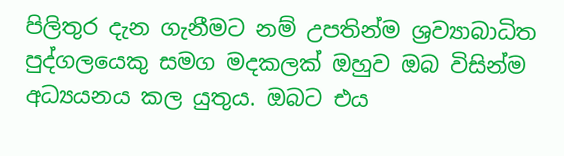පිලිතුර දැන ගැනීමට නම් උපතින්ම ශ්‍රව්‍යාබාධිත පුද්ගලයෙකු සමග මදකලක් ඔහුව ඔබ විසින්ම අධ්‍යයනය කල යුතුය. ඔබට එය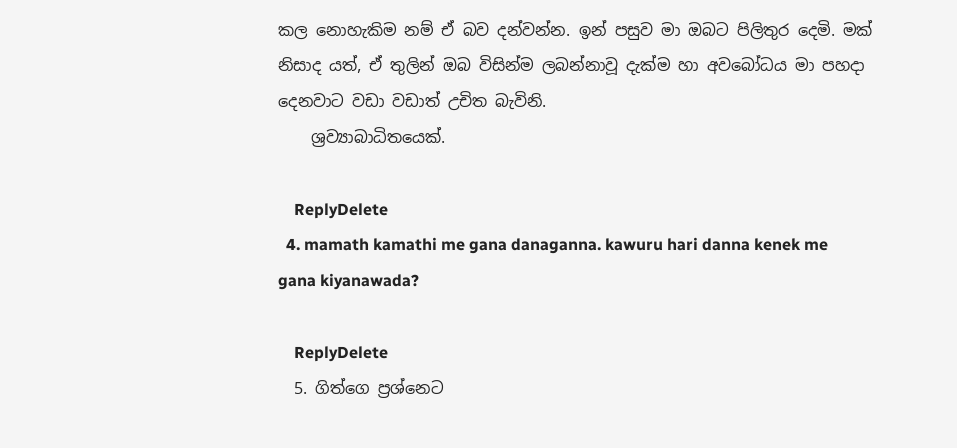කල නොහැකිම නම් ඒ බව දන්වන්න. ඉන් පසුව මා ඔබට පිලිතුර දෙමි. මක් නිසාද යත්, ඒ තුලින් ඔබ විසින්ම ලබන්නාවූ දැක්ම හා අවබෝධය මා පහදා දෙනවාට වඩා වඩාත් උචිත බැවිනි.
    ශ්‍රව්‍යාබාධිතයෙක්.

    ReplyDelete
  4. mamath kamathi me gana danaganna. kawuru hari danna kenek me gana kiyanawada?

    ReplyDelete
  5. ගිත්ගෙ ප්‍රශ්නෙට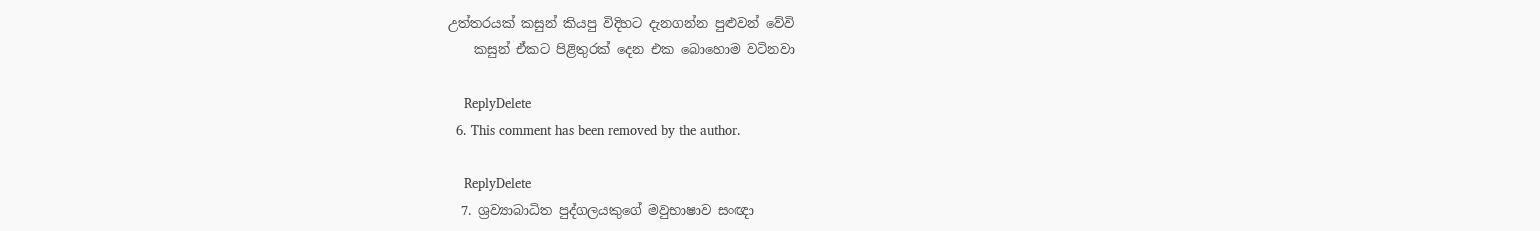උත්තරයක් කසුන් කියපු විදිහට දැනගන්න පුළුවන් වේවි
    කසුන් ඒකට පිළිතුරක් දෙන එක බොහොම වටිනවා

    ReplyDelete
  6. This comment has been removed by the author.

    ReplyDelete
  7. ශ්‍රව්‍යාබාධිත පුද්ගලයකුගේ මවුභාෂාව සංඥා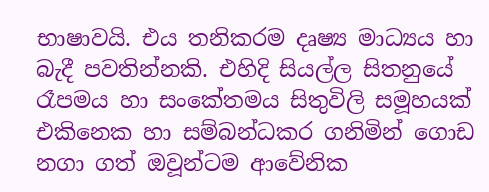භාෂාවයි. එය තනිකරම දෘෂ්‍ය මාධ්‍යය හා බැදී පවතින්නකි. එහිදි සියල්ල සිතනුයේ රෑපමය හා සංකේතමය සිතුවිලි සමූහයක් එකිනෙක හා සම්බන්ධකර ගනිමින් ගොඩ නගා ගත් ඔවූන්ටම ආවේනික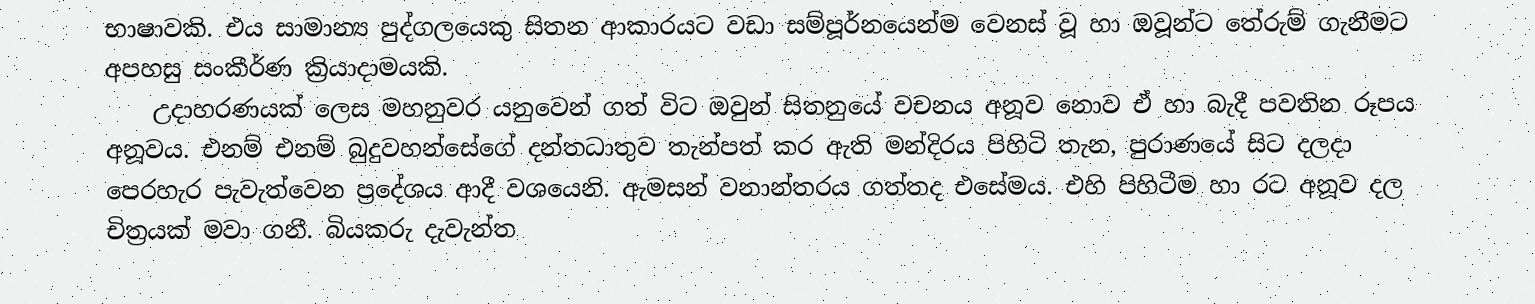භාෂාවකි. එය සාමාන්‍ය පුද්ගලයෙකු සිතන ආකාරයට වඩා සම්පූර්නයෙන්ම වෙනස් වූ හා ඔවූන්ට තේරුම් ගැනීමට අපහසු සංකීර්ණ ක්‍රියාදාමයකි.
    උදාහරණයක් ලෙස මහනුවර යනුවෙන් ගත් විට ඔවුන් සිතනුයේ වචනය අනූව නොව ඒ හා බැදී පවතින රූපය අනූවය. එනම් එනම් බුදුවහන්සේගේ දන්තධාතුව තැන්පත් කර ඇති මන්දිරය පිහිටි තැන, පුරාණයේ සිට දලදා පෙරහැර පැවැත්වෙන ප්‍රදේශය ආදී වශයෙනි. ඇමසන් වනාන්තරය ගත්තද එසේමය. එහි පිහිටීම හා රට අනූව දල චිත්‍රයක් මවා ගනී. බියකරු දැවැන්ත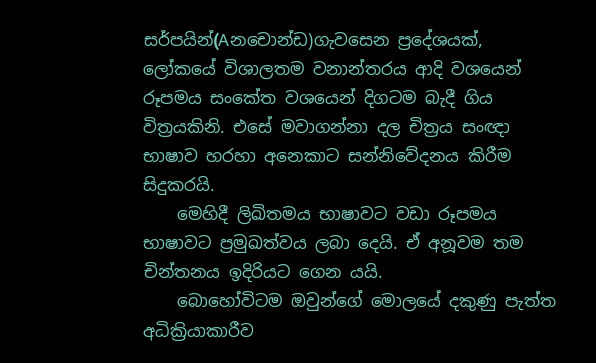සර්පයින්(Aනචොන්ඩ)ගැවසෙන ප්‍රදේශයක්, ලෝකයේ විශාලතම වනාන්තරය ආදි වශයෙන් රූපමය සංකේත වශයෙන් දිගටම බැදී ගිය විත්‍රයකිනි. එසේ මවාගන්නා දල චිත්‍රය සංඥා භාෂාව හරහා අනෙකාට සන්නිවේදනය කිරීම සිදුකරයි.
    මෙහිදී ලිඛිතමය භාෂාවට වඩා රූපමය භාෂාවට ප්‍රමුඛත්වය ලබා දෙයි. ඒ අනූවම තම චින්තනය ඉදිරියට ගෙන යයි.
    බොහෝවිටම ඔවුන්ගේ මොලයේ දකුණු පැත්ත අධික්‍රියාකාරීව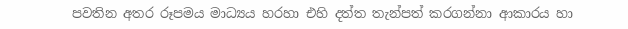පවතින අතර රූපමය මාධ්‍යය හරහා එහි දත්ත තැන්පත් කරගන්නා ආකාරය හා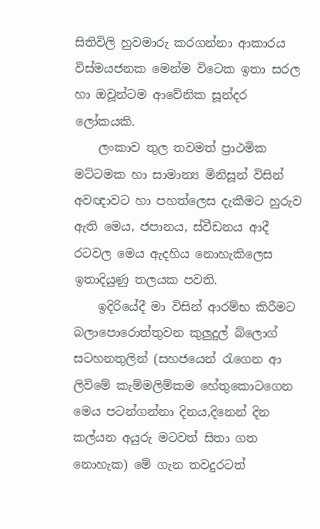සිතිවිලි හුවමාරු කරගන්නා ආකාරය විස්මයජනක මෙන්ම විටෙක ඉතා සරල හා ඔවූන්ටම ආවේනික සූන්දර ලෝකයකි.
    ලංකාව තුල තවමත් ප්‍රාථමික මට්ටමක හා සාමාන්‍ය මිනිසූන් විසින් අවඥාවට හා පහත්ලෙස දැකීමට හුරුව ඇති මෙය, ජපානය, ස්වීඩනය ආදී රටවල මෙය ඇදහිය නොහැකිලෙස ඉතාදියුණු තලයක පවති.
    ඉදිරියේදී මා විසින් ආරම්භ කිරීමට බලාපොරොත්තුවන කුලුදුල් බ්ලොග් සටහනතුලින් (සහජයෙන් ‍රැගෙන ආ ලිවිමේ කැම්මලිම්කම හේතුකොටගෙන මෙය පටන්ගන්නා දිනය,දිනෙන් දින කල්යන අයුරු මටවත් සිතා ගත නොහැක) මේ ගැන තවදුරටත්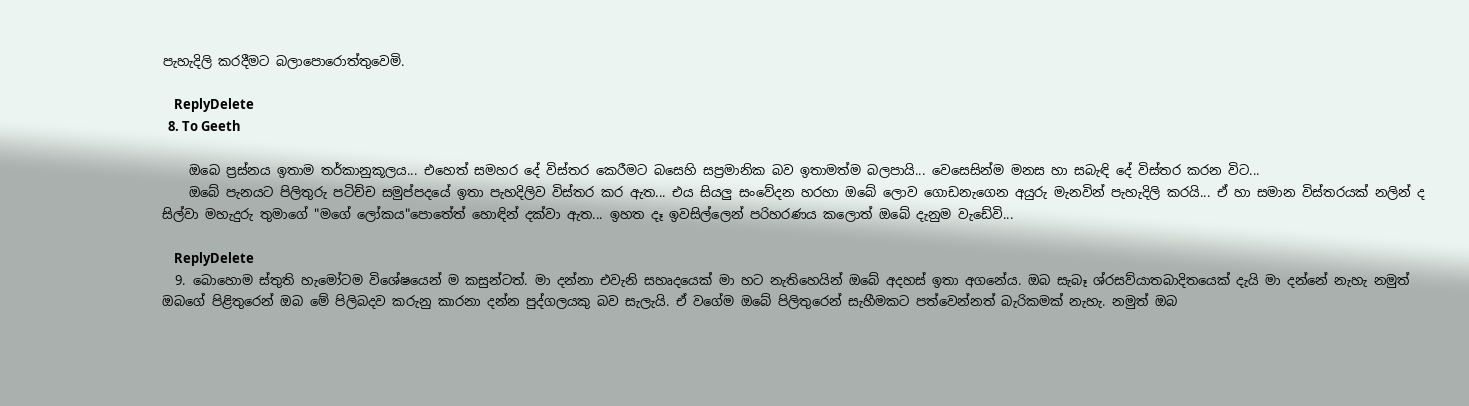පැහැදිලි කරදීමට බලාපොරොත්තුවෙමි.

    ReplyDelete
  8. To Geeth

    ඔබෙ ප්‍රස්නය ඉතාම තර්කානුකූලය... එහෙත් සමහර දේ විස්තර කෙරීමට බසෙහි සප්‍රමානික බව ඉතාමත්ම බලපායි... වෙසෙසින්ම මනස හා සබැඳි දේ විස්තර කරන විට...
    ඔබේ පැනයට පිලිතුරු පටිච්ච සමුප්පදයේ ඉතා පැහදිලිව විස්තර කර ඇත... එය සියලු සංවේදන හරහා ඔබේ ලොව ගොඩනැගෙන අයුරු මැනවින් පැහැදිලි කරයි... ඒ හා සමාන විස්තරයක් නලින් ද සිල්වා මහැදුරු තුමාගේ "මගේ ලෝකය"පොතේත් හොඳින් දක්වා ඇත... ඉහත දෑ ඉවසිල්ලෙන් පරිහරණය කලොත් ඔබේ දැනුම වැඩේවි...

    ReplyDelete
  9. බොහොම ස්තුති හැමෝටම විශේෂයෙන් ම කසුන්ටත්. මා දන්නා එවැනි සහෘදයෙක් මා හට නැතිහෙයින් ඔබේ අදහස් ඉතා අගනේය. ඔබ සැබෑ ශ්රසව්යාතබාදිතයෙක් දැයි මා දන්නේ නැහැ නමුත් ඔබගේ පිළිතුරෙන් ඔබ මේ පිලිබදව කරුනු කාරනා දන්න පුද්ගලයකු බව සැලැයි. ඒ වගේම ඔබේ පිලිතුරෙන් සැහීමකට පත්වෙන්නත් බැරිකමක් නැහැ. නමුත් ඔබ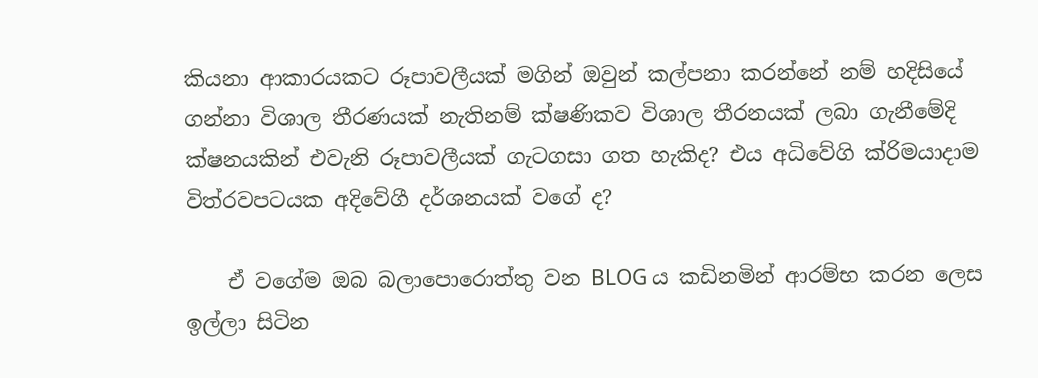කියනා ආකාරයකට රූපාවලීයක් මගින් ඔවුන් කල්පනා කරන්නේ නම් හදිසියේ ගන්නා විශාල තීරණයක් නැතිනම් ක්ෂණිකව විශාල තීරනයක් ලබා ගැනීමේදි ක්ෂනයකින් එවැනි රූපාවලීයක් ගැටගසා ගත හැකිද? එය අධිවේගි ක්රිමයාදාම විත්රවපටයක අදිවේගී දර්ශනයක් වගේ ද?

    ඒ වගේම ඔබ බලාපොරොත්තු වන BLOG ය කඩිනමින් ආරම්භ කරන ලෙස ඉල්ලා සිටින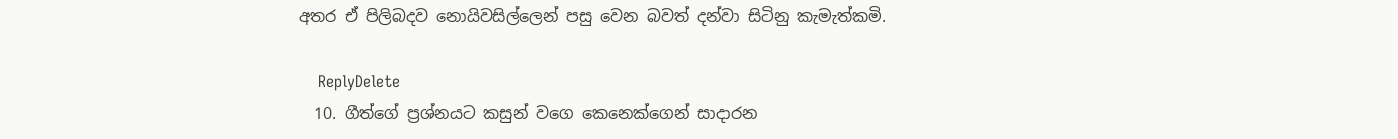අතර ඒ පිලිබදව නොයිවසිල්ලෙන් පසු වෙන බවත් දන්වා සිටිනු කැමැත්කමි.

    ReplyDelete
  10. ගීත්ගේ ප්‍රශ්නයට කසුන් වගෙ කෙනෙක්ගෙන් සාදාරන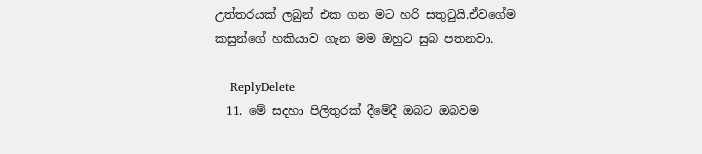උත්තරයක් ලබුන් එක ගන මට හරි සතුටුයි.ඒවගේම කසුන්ගේ හකියාව ගැන මම ඔහුට සුබ පතනවා.

    ReplyDelete
  11. මේ සදහා පිලිතුරක් දීමේදී ඔබට ඔබවම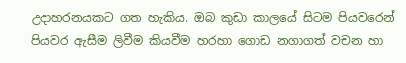උදාහරනයකට ගත හැකිය. ඔබ කුඩා කාලයේ සිටම පියවරෙන් පියවර ඇසීම ලිවීම කියවීම හරහා ගොඩ නගාගත් වචන හා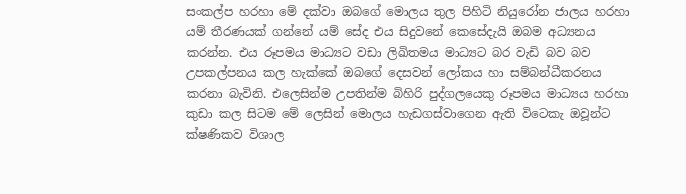සංකල්ප හරහා මේ දක්වා ඔබගේ මොලය තුල පිහිටි නියුරෝන ජාලය හරහා යම් තීරණයක් ගන්නේ යම් සේද එය සිදුවනේ කෙසේදැයි ඔබම අධ්‍යනය කරන්න. එය රූපමය මාධ්‍යට වඩා ලිඛිතමය මාධ්‍යට බර වැඩි බව බව උපකල්පනය කල හැක්කේ ඔබගේ දෙසවන් ලෝකය හා සම්බන්ධීකරනය කරනා බැවිනි. එලෙසින්ම උපතින්ම බිහිරි පුද්ගලයෙකු රූපමය මාධ්‍යය හරහා කුඩා කල සිටම මේ ලෙසින් මොලය හැඩගස්වාගෙන ඇති විටෙකැ ඔවූන්ට ක්ෂණිකව විශාල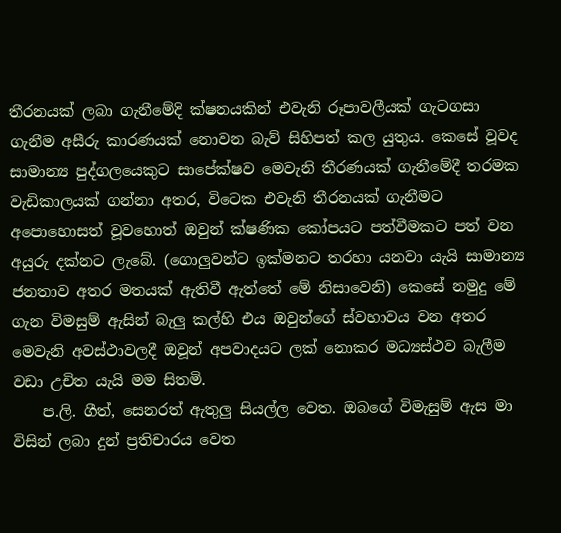තීරනයක් ලබා ගැනීමේදි ක්ෂනයකින් එවැනි රූපාවලීයක් ගැටගසා ගැනීම අසීරු කාරණයක් නොවන බැව් සිහිපත් කල යුතුය. කෙසේ වූවද සාමාන්‍ය පුද්ගලයෙකුට සාපේක්ෂව මෙවැනි තීරණයක් ගැනීමේදී තරමක වැඩිකාලයක් ගන්නා අතර, විටෙක එවැනි තීරනයක් ගැනීමට අපොහොසත් වූවහොත් ඔවුන් ක්ෂණික කෝපයට පත්වීමකට පත් වන අයුරු දක්නට ලැබේ. (ගොලුවන්ට ඉක්මනට තරහා යනවා යැයි සාමාන්‍ය ජනතාව අතර මතයක් ඇතිවී ඇත්තේ මේ නිසාවෙනි) කෙසේ නමුදු මේ ගැන විමසුම් ඇසින් බැලු කල්හි එය ඔවුන්ගේ ස්වහාවය වන අතර මෙවැනි අවස්ථාවලදී ඔවූන් අපවාදයට ලක් නොකර මධ්‍යස්ථව බැලීම වඩා උචිත යැයි මම සිතමි.
    ප.ලි. ගීත්, සෙනරත් ඇතුලු සියල්ල වෙත. ඔබගේ විමැසුම් ඇස මා විසින් ලබා දුන් ප්‍රතිචාරය වෙත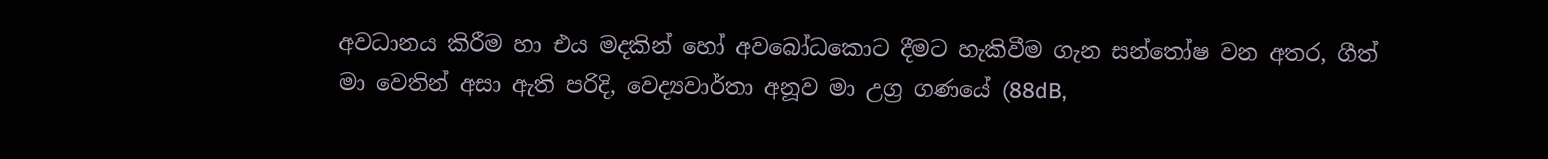අවධානය කිරීම හා එය මදකින් හෝ අවබෝධකොට දීමට හැකිවීම ගැන සන්‍තෝෂ වන අතර, ගීත් මා වෙතින් අසා ඇති පරිදි, වෙද්‍යවාර්තා අනූව මා උග්‍ර ගණයේ (88dB,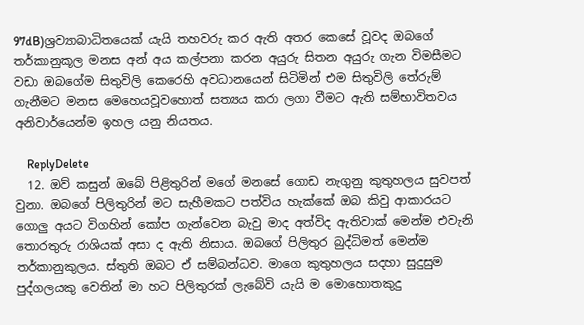97dB)ශ්‍රව්‍යාබාධිතයෙක් යැයි තහවරු කර ඇති අතර කෙසේ වූවද ඔබගේ තර්කානුකූල මනස අන් අය කල්පනා කරන අයුරු සිතන අයුරු ගැන විමසීමට වඩා ඔබගේම සිතුවිලි කෙරෙහි අවධානයෙන් සිටිමින් එම සිතුවිලි තේරුම් ගැනීමට මනස මෙහෙයවූවහොත් සත්‍යය කරා ලගා වීමට ඇති සම්භාවිතවය අනිවාර්යෙන්ම ඉහල යනු නියතය.

    ReplyDelete
  12. ඔව් කසුන් ඔබේ පිළිතුරින් මගේ මනසේ ගොඩ නැගුනු කුතුහලය සුවපත් වුනා. ඔබගේ පිලිතුරින් මට සැහීමකට පත්විය හැක්කේ ඔබ කිවු ආකාරයට ගොලු අයට විගහින් කෝප ගැන්වෙන බැවු මාද අත්විද ඇතිවාක් මෙන්ම එවැනි තොරතුරු රාශියක් අසා ද ඇති නිසාය. ඔබගේ පිලිතුර බුද්ධිමත් මෙන්ම තර්කානුකුලය. ස්තුති ඔබට ඒ සම්බන්ධව. මාගෙ කුතුහලය සදහා සුදුසුම පුද්ගලයකු වෙතින් මා හට පිලිතුරක් ලැබේවි යැයි ම මොහොතකුදු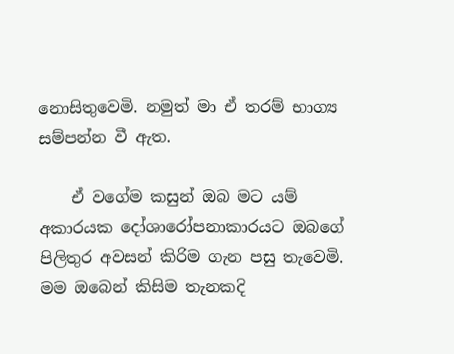නොසිතුවෙමි. නමුත් මා ඒ තරම් භාග්‍ය සම්පන්න වී ඇත.

    ඒ වගේම කසුන් ඔබ මට යම් අකාරයක දෝශාරෝපනාකාරයට ඔබගේ පිලිතුර අවසන් කිරිම ගැන පසු තැවෙමි. මම ඔබෙන් කිසිම තැනකදි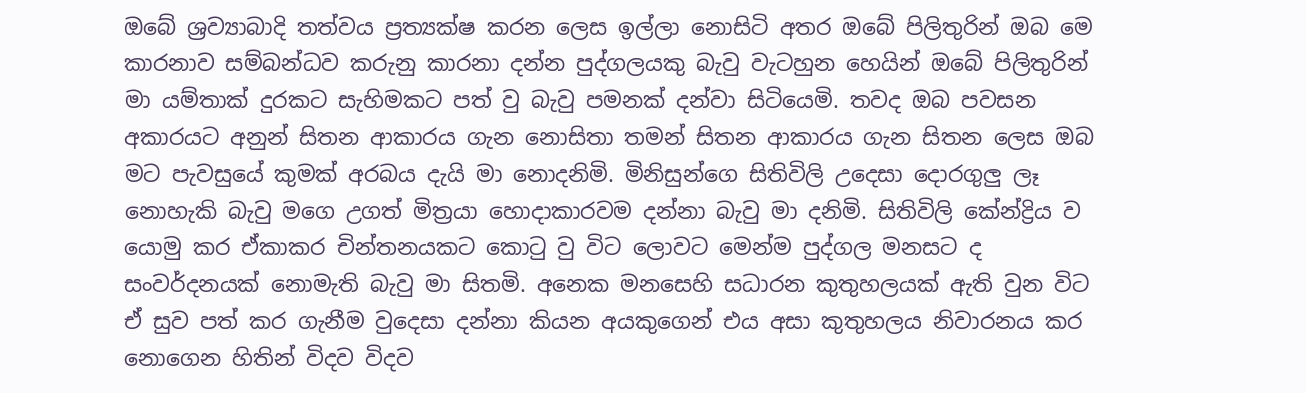ඔබේ ශ්‍රව්‍යාබාදි තත්වය ප්‍රත්‍යක්ෂ කරන ලෙස ඉල්ලා නොසිටි අතර ඔබේ පිලිතුරින් ඔබ මෙ කාරනාව සම්බන්ධව කරුනු කාරනා දන්න පුද්ගලයකු බැවු වැටහුන හෙයින් ඔබේ පිලිතුරින් මා යම්තාක් දුරකට සැහිමකට පත් වු බැවු පමනක් දන්වා සිටියෙමි. තවද ඔබ පවසන අකාරයට අනුන් සිතන ආකාරය ගැන නොසිතා තමන් සිතන ආකාරය ගැන සිතන ලෙස ඔබ මට පැවසුයේ කුමක් අරබය දැයි මා නොදනිමි. මිනිසුන්ගෙ සිතිවිලි උදෙසා දොරගුලු ලෑ නොහැකි බැවු මගෙ උගත් මිත්‍රයා හොදාකාරවම දන්නා බැවු මා දනිමි. සිතිවිලි කේන්ද්‍රිය ව යොමු කර ඒකාකර චින්තනයකට කොටු වු විට ලොවට මෙන්ම පුද්ගල මනසට ද සංවර්දනයක් නොමැති බැවු මා සිතමි. අනෙක මනසෙහි සධාරන කුතුහලයක් ඇති වුන විට ඒ සුව පත් කර ගැනීම වුදෙසා දන්නා කියන අයකුගෙන් එය අසා කුතුහලය නිවාරනය කර නොගෙන හිතින් විදව විදව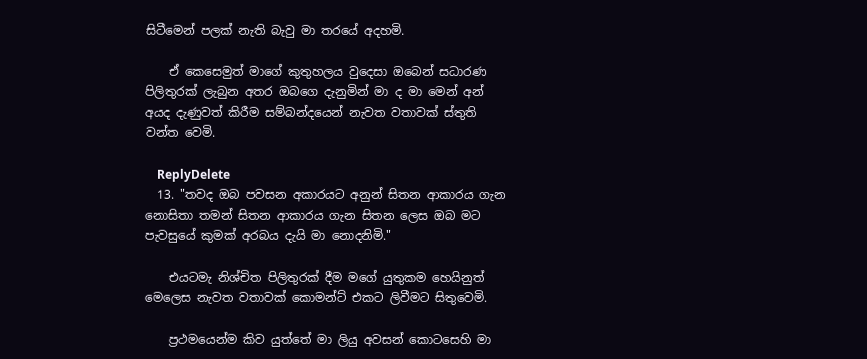සිටීමෙන් පලක් නැති බැවු මා තරයේ අදහමි.

    ඒ කෙසෙමුත් මාගේ කුතුහලය වුදෙසා ඔබෙන් සධාරණ පිලිතුරක් ලැබුන අතර ඔබගෙ දැනුමින් මා ද මා මෙන් අන් අයද දැණුවත් කිරීම සම්බන්දයෙන් නැවත වතාවක් ස්තුති වන්ත වෙමි.

    ReplyDelete
  13. "තවද ඔබ පවසන අකාරයට අනුන් සිතන ආකාරය ගැන නොසිතා තමන් සිතන ආකාරය ගැන සිතන ලෙස ඔබ මට පැවසුයේ කුමක් අරබය දැයි මා නොදනිමි."

    එයටමැ නිශ්චිත පිලිතුරක් දීම මගේ යුතුකම හෙයිනුත් මෙලෙස නැවත වතාවක් කොමන්ට් එකට ලිවීමට සිතුවෙමි.

    ප්‍රථමයෙන්ම කිව යුත්තේ මා ලියු අවසන් කොටසෙහි මා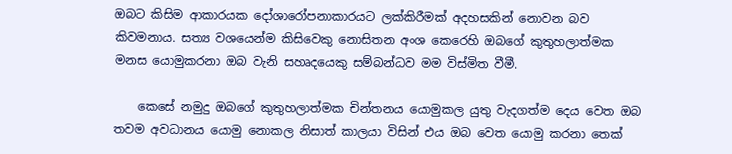ඔබට කිසිම ආකාරයක දෝශාරෝපනාකාරයට ලක්කිරීමක් අදහසකින් නොවන බව කිවමනාය. සත්‍ය වශයෙන්ම කිසිවෙකු නොසිතන අංශ කෙරෙහි ඔබගේ කුතුහලාත්මක මනස යොමුකරනා ඔබ වැනි සහෘදයෙකු සම්බන්ධව මම විස්මිත වීමී.

    කෙසේ නමුදු ඔබගේ කුතුහලාත්මක චින්තනය යොමුකල යුතු වැදගත්ම දෙය වෙත ඔබ තවම අවධානය යොමු නොකල නිසාත් කාලයා විසින් එය ඔබ වෙත යොමු කරනා තෙක්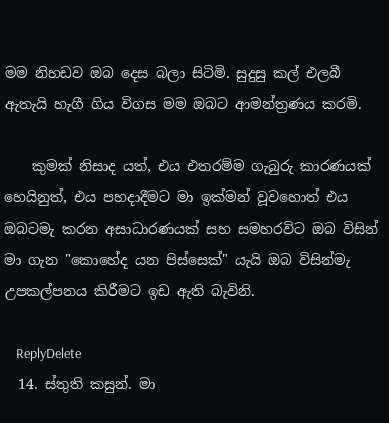මම නිහඩව ඔබ දෙස බලා සිටිමි. සුදුසු කල් එලබී ඇතැයි හැගී ගිය විගස මම ඔබට ආමන්ත්‍රණය කරමි.

    කුමක් නිසාද යත්, එය එතරම්ම ගැබුරු කාරණයක් හෙයිනුත්, එය පහදාදීමට මා ඉක්මන් වූවහොත් එය ඔබටමැ කරන අසාධාරණයක් සහ සමහරවිට ඔබ විසින් මා ගැන "කොහේද යන පිස්සෙක්" යැයි ඔබ විසින්මැ උපකල්පනය කිරීමට ඉඩ ඇති බැවිනි.

    ReplyDelete
  14. ස්තුති කසුන්. මා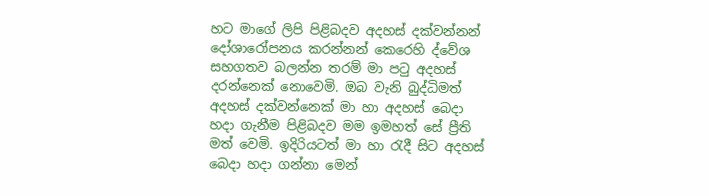හට මාගේ ලිපි පිළිබදව අදහස් දක්වන්නන් දෝශාරෝපනය කරන්නන් කෙරෙහි ද්වේශ සහගතව බලන්න තරම් මා පටු අදහස් දරන්නෙක් නොවෙමි. ඔබ වැනි බුද්ධිමත් අදහස් දක්වන්නෙක් මා හා අදහස් බෙදා හදා ගැනීම පිළිබදව මම ඉමහත් සේ ප්‍රීති මත් වෙමි. ඉදිරියටත් මා හා රැදී සිට අදහස් බෙදා හදා ගන්නා මෙන්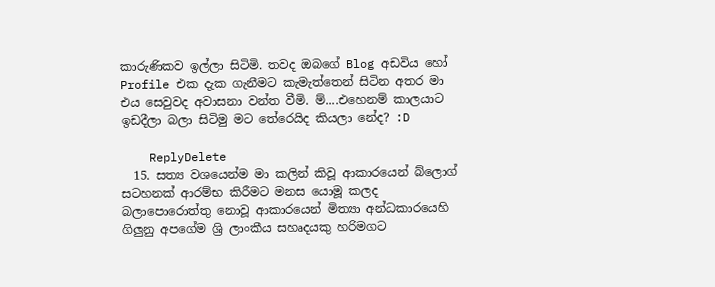කාරුණිකව ඉල්ලා සිටිමි. තවද ඔබගේ Blog අඩවිය හෝ Profile එක දැක ගැනීමට කැමැත්තෙන් සිටින අතර මා එය සෙවුවද අවාසනා වන්ත වීමි. ම්....එහෙනම් කාලයාට ඉඩදීලා බලා සිටිමු මට තේරෙයිද කියලා නේද? :D

    ReplyDelete
  15. සත්‍ය වශයෙන්ම මා කලින් කිවූ ආකාරයෙන් බ්ලොග් සටහනක් ආරම්භ කිරීමට මනස යොමූ කලද බලාපොරොත්තු නොවූ ආකාරයෙන් මිත්‍යා අන්ධකාරයෙහි ගිලුනු අපගේම ශ්‍රි ලාංකීය සහෘදයකු හරිමගට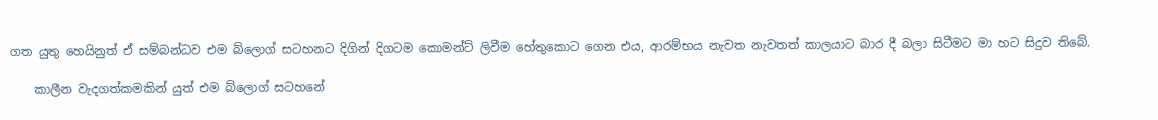ගත යුතු හෙයිනුත් ඒ සම්බන්ධව එම බ්ලොග් සටහනට දිගින් දිගටම කොමන්ට් ලිවීම හේතුකොට ගෙන එය, ආරම්භය නැවත නැවතත් කාලයාට බාර දී බලා සිටීමට මා හට සිදුව තිබේ.

    කාලීන වැදගත්කමකින් යුත් එම බ්ලොග් සටහනේ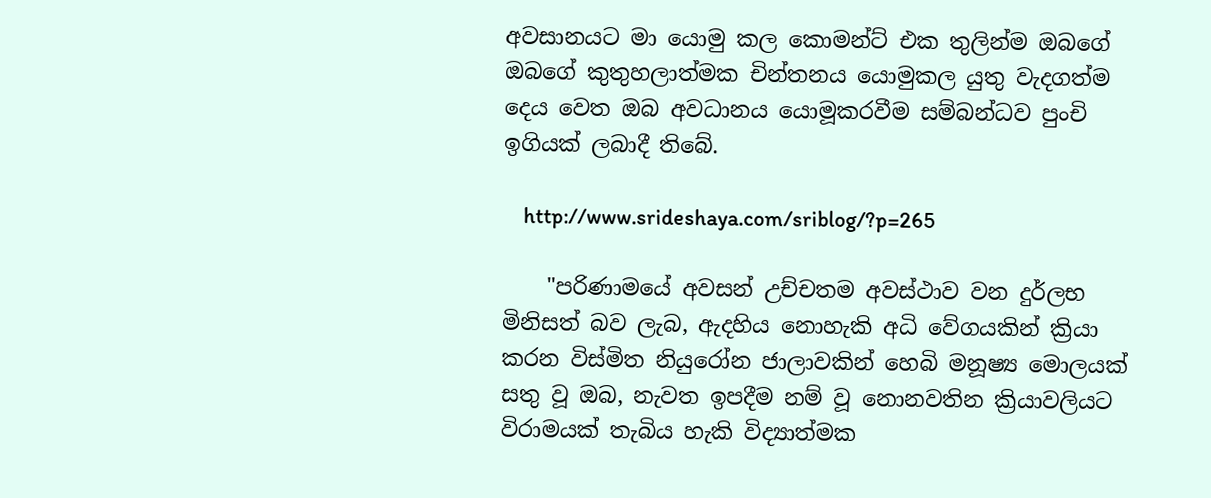අවසානයට මා යොමු කල කොමන්ට් එක තුලින්ම ඔබගේ ඔබගේ කුතුහලාත්මක චින්තනය යොමුකල යුතු වැදගත්ම දෙය වෙත ඔබ අවධානය යොමූකරවීම සම්බන්ධව පුංචි ඉගියක් ලබාදී තිබේ.

    http://www.srideshaya.com/sriblog/?p=265

    "පරිණාමයේ අවසන් උච්චතම අවස්ථාව වන දුර්ලභ මිනිසත් බව ලැබ, ඇදහිය නොහැකි අධි වේගයකින් ක්‍රියා කරන විස්මිත නියුරෝන ජාලාවකින් හෙබි මනූෂ්‍ය මොලයක් සතු වූ ඔබ, නැවත ඉපදීම නම් වූ නොනවතින ක්‍රියාවලියට විරාමයක් තැබිය හැකි විද්‍යාත්මක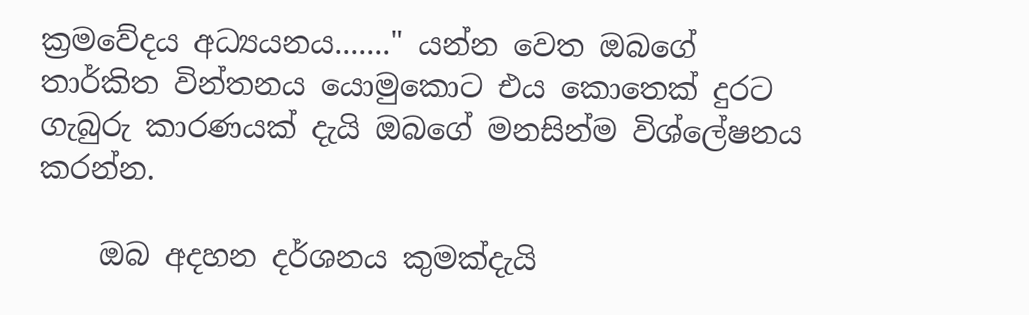ක්‍රමවේදය අධ්‍යයනය......." යන්න වෙත ඔබගේ තාර්කිත වින්තනය යොමුකොට එය කොතෙක් දුරට ගැබුරු කාරණයක් දැයි ඔබගේ මනසින්ම විශ්ලේෂනය කරන්න.

    ඔබ අදහන දර්ශනය කුමක්දැයි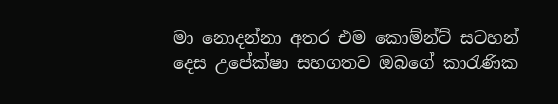මා නොදන්නා අතර එම කොම්න්ට් සටහන් දෙස උපේක්ෂා සහගතව ඔබගේ කා‍රැණික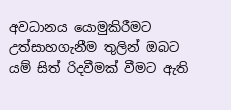අවධානය යොමුකිරීමට උත්සාහගැනීම තුලින් ඔබට යම් සිත් රිදවීමක් වීමට ඇති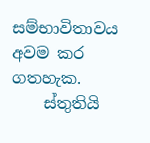සම්භාවිතාවය අවම කර ගතහැක.
    ස්තුතියි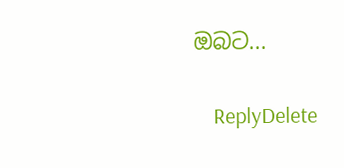ඔබට...

    ReplyDelete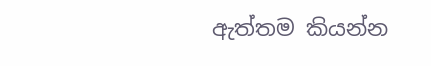ඇත්තම කියන්න